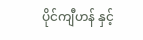ပိုင်ကျီဟန် နှင့်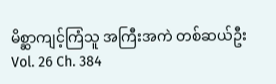မိစ္ဆာကျင့်ကြံသူ အကြီးအကဲ တစ်ဆယ်ဦး
Vol. 26 Ch. 384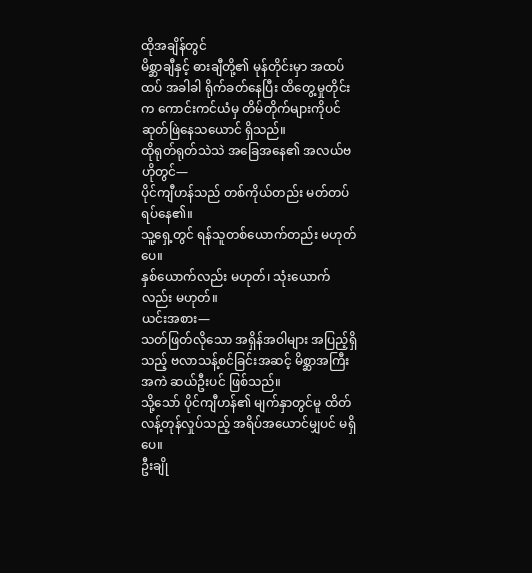ထိုအချိန်တွင်
မိစ္ဆာချီနှင့် ဓားချီတို့၏ မုန်တိုင်းမှာ အထပ်ထပ် အခါခါ ရိုက်ခတ်နေပြီး ထိတွေ့မှုတိုင်းက ကောင်းကင်ယံမှ တိမ်တိုက်များကိုပင် ဆုတ်ဖြဲနေသယောင် ရှိသည်။
ထိုရုတ်ရုတ်သဲသဲ အခြေအနေ၏ အလယ်ဗဟိုတွင်—
ပိုင်ကျီဟန်သည် တစ်ကိုယ်တည်း မတ်တပ်ရပ်နေ၏။
သူ့ရှေ့တွင် ရန်သူတစ်ယောက်တည်း မဟုတ်ပေ။
နှစ်ယောက်လည်း မဟုတ်၊ သုံးယောက်လည်း မဟုတ်။
ယင်းအစား—
သတ်ဖြတ်လိုသော အရှိန်အဝါများ အပြည့်ရှိသည့် ဗလာသန့်စင်ခြင်းအဆင့် မိစ္ဆာအကြီးအကဲ ဆယ်ဦးပင် ဖြစ်သည်။
သို့သော် ပိုင်ကျီဟန်၏ မျက်နှာတွင်မူ ထိတ်လန့်တုန်လှုပ်သည့် အရိပ်အယောင်မျှပင် မရှိပေ။
ဦးချို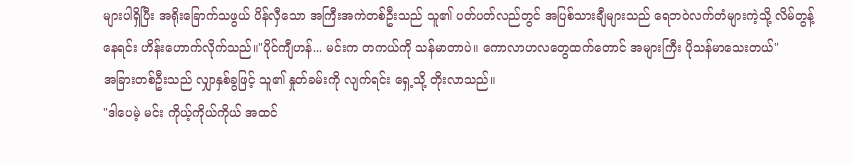များပါရှိပြီး အရိုးခြောက်သဖွယ် ပိန်လှီသော အကြီးအကဲတစ်ဦးသည် သူ၏ ပတ်ပတ်လည်တွင် အပြစ်သားချီများသည် ရေဘဝဲလက်တံများကဲ့သို့ လိမ်တွန့်နေရင်း ဟိန်းဟောက်လိုက်သည်။"ပိုင်ကျီဟန်... မင်းက တကယ်ကို သန်မာတာပဲ။ ကောလာဟလတွေထက်တောင် အများကြီး ပိုသန်မာသေးတယ်"
အခြားတစ်ဦးသည် လျှာနှစ်ခွဖြင့် သူ၏ နှုတ်ခမ်းကို လျက်ရင်း ရှေ့သို့ တိုးလာသည်။
"ဒါပေမဲ့ မင်း ကိုယ့်ကိုယ်ကိုယ် အထင်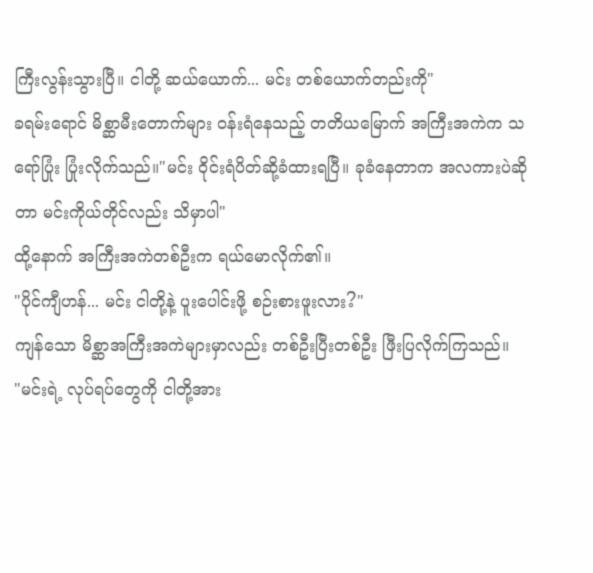ကြီးလွန်းသွားပြီ။ ငါတို့ ဆယ်ယောက်... မင်း တစ်ယောက်တည်းကို"
ခရမ်းရောင် မိစ္ဆာမီးတောက်များ ဝန်းရံနေသည့် တတိယမြောက် အကြီးအကဲက သရော်ပြုံး ပြုံးလိုက်သည်။"မင်း ဝိုင်းရံပိတ်ဆို့ခံထားရပြီ။ ခုခံနေတာက အလကားပဲဆိုတာ မင်းကိုယ်တိုင်လည်း သိမှာပါ"
ထို့နောက် အကြီးအကဲတစ်ဦးက ရယ်မောလိုက်၏။
"ပိုင်ကျီဟန်... မင်း ငါတို့နဲ့ ပူးပေါင်းဖို့ စဉ်းစားဖူးလား?"
ကျန်သော မိစ္ဆာအကြီးအကဲများမှာလည်း တစ်ဦးပြီးတစ်ဦး ဖြီးပြလိုက်ကြသည်။
"မင်းရဲ့ လုပ်ရပ်တွေကို ငါတို့အား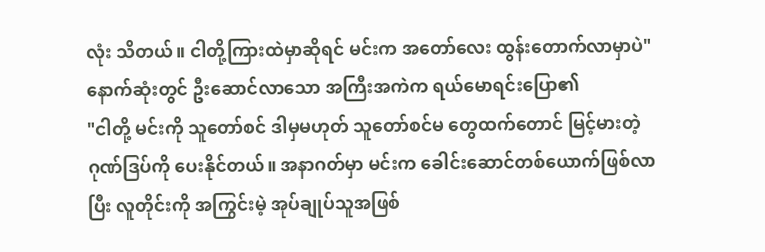လုံး သိတယ်။ ငါတို့ကြားထဲမှာဆိုရင် မင်းက အတော်လေး ထွန်းတောက်လာမှာပဲ" နောက်ဆုံးတွင် ဦးဆောင်လာသော အကြီးအကဲက ရယ်မောရင်းပြော၏
"ငါတို့ မင်းကို သူတော်စင် ဒါမှမဟုတ် သူတော်စင်မ တွေထက်တောင် မြင့်မားတဲ့ ဂုဏ်ဒြပ်ကို ပေးနိုင်တယ်။ အနာဂတ်မှာ မင်းက ခေါင်းဆောင်တစ်ယောက်ဖြစ်လာပြီး လူတိုင်းကို အကြွင်းမဲ့ အုပ်ချုပ်သူအဖြစ်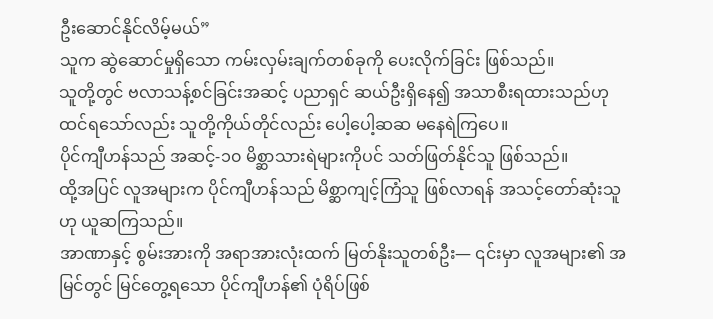ဦးဆောင်နိုင်လိမ့်မယ်”
သူက ဆွဲဆောင်မှုရှိသော ကမ်းလှမ်းချက်တစ်ခုကို ပေးလိုက်ခြင်း ဖြစ်သည်။
သူတို့တွင် ဗလာသန့်စင်ခြင်းအဆင့် ပညာရှင် ဆယ်ဦးရှိနေ၍ အသာစီးရထားသည်ဟု ထင်ရသော်လည်း သူတို့ကိုယ်တိုင်လည်း ပေါ့ပေါ့ဆဆ မနေရဲကြပေ။
ပိုင်ကျီဟန်သည် အဆင့်-၁၀ မိစ္ဆာသားရဲများကိုပင် သတ်ဖြတ်နိုင်သူ ဖြစ်သည်။
ထို့အပြင် လူအများက ပိုင်ကျီဟန်သည် မိစ္ဆာကျင့်ကြံသူ ဖြစ်လာရန် အသင့်တော်ဆုံးသူဟု ယူဆကြသည်။
အာဏာနှင့် စွမ်းအားကို အရာအားလုံးထက် မြတ်နိုးသူတစ်ဦး— ၎င်းမှာ လူအများ၏ အမြင်တွင် မြင်တွေ့ရသော ပိုင်ကျီဟန်၏ ပုံရိပ်ဖြစ်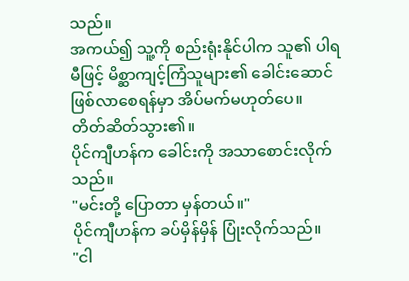သည်။
အကယ်၍ သူ့ကို စည်းရုံးနိုင်ပါက သူ၏ ပါရမီဖြင့် မိစ္ဆာကျင့်ကြံသူများ၏ ခေါင်းဆောင် ဖြစ်လာစေရန်မှာ အိပ်မက်မဟုတ်ပေ။
တိတ်ဆိတ်သွား၏။
ပိုင်ကျီဟန်က ခေါင်းကို အသာစောင်းလိုက်သည်။
"မင်းတို့ ပြောတာ မှန်တယ်။"
ပိုင်ကျီဟန်က ခပ်မှိန်မှိန် ပြုံးလိုက်သည်။
"ငါ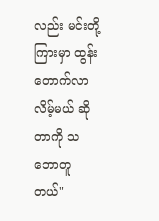လည်း မင်းတို့ကြားမှာ ထွန်းတောက်လာလိမ့်မယ် ဆိုတာကို သဘောတူတယ်"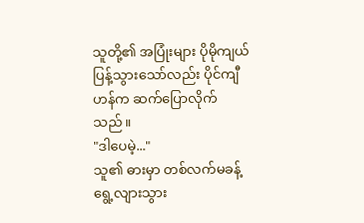သူတို့၏ အပြုံးများ ပိုမိုကျယ်ပြန့်သွားသော်လည်း ပိုင်ကျီဟန်က ဆက်ပြောလိုက်
သည်။
"ဒါပေမဲ့..."
သူ၏ ဓားမှာ တစ်လက်မခန့် ရွေ့လျားသွား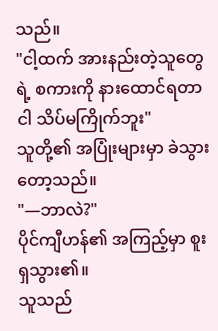သည်။
"ငါ့ထက် အားနည်းတဲ့သူတွေရဲ့ စကားကို နားထောင်ရတာ ငါ သိပ်မကြိုက်ဘူး"
သူတို့၏ အပြုံးများမှာ ခဲသွားတော့သည်။
"—ဘာလဲ?"
ပိုင်ကျီဟန်၏ အကြည့်မှာ စူးရှသွား၏။
သူသည်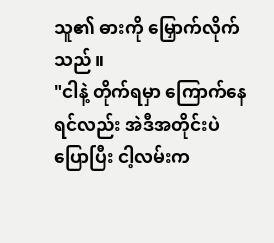သူ၏ ဓားကို မြှောက်လိုက်သည်။
"ငါနဲ့ တိုက်ရမှာ ကြောက်နေရင်လည်း အဲဒီအတိုင်းပဲ ပြောပြီး ငါ့လမ်းက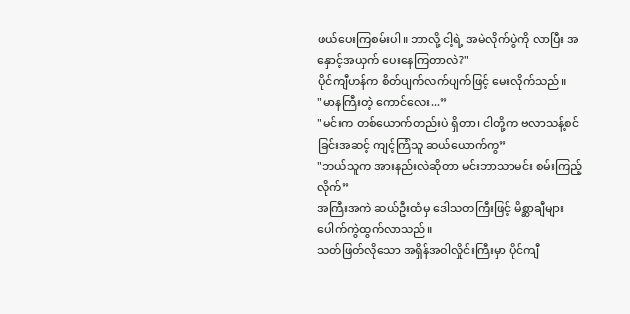ဖယ်ပေးကြစမ်းပါ။ ဘာလို့ ငါ့ရဲ့ အမဲလိုက်ပွဲကို လာပြီး အနှောင့်အယှက် ပေးနေကြတာလဲ?"
ပိုင်ကျီဟန်က စိတ်ပျက်လက်ပျက်ဖြင့် မေးလိုက်သည်။
"မာနကြီးတဲ့ ကောင်လေး...”
"မင်းက တစ်ယောက်တည်းပဲ ရှိတာ၊ ငါတို့က ဗလာသန့်စင်ခြင်းအဆင့် ကျင့်ကြံသူ ဆယ်ယောက်ကွ”
"ဘယ်သူက အားနည်းလဲဆိုတာ မင်းဘာသာမင်း စမ်းကြည့်လိုက်”
အကြီးအကဲ ဆယ်ဦးထံမှ ဒေါသတကြီးဖြင့် မိစ္ဆာချီများ ပေါက်ကွဲထွက်လာသည်။
သတ်ဖြတ်လိုသော အရှိန်အဝါလှိုင်းကြီးမှာ ပိုင်ကျီ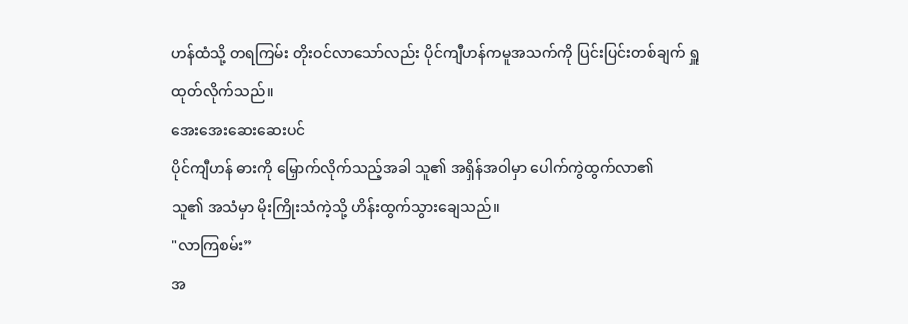ဟန်ထံသို့ တရကြမ်း တိုးဝင်လာသော်လည်း ပိုင်ကျီဟန်ကမူအသက်ကို ပြင်းပြင်းတစ်ချက် ရှူထုတ်လိုက်သည်။
အေးအေးဆေးဆေးပင်
ပိုင်ကျီဟန် ဓားကို မြှောက်လိုက်သည့်အခါ သူ၏ အရှိန်အဝါမှာ ပေါက်ကွဲထွက်လာ၏
သူ၏ အသံမှာ မိုးကြိုးသံကဲ့သို့ ဟိန်းထွက်သွားချေသည်။
"လာကြစမ်း”
အ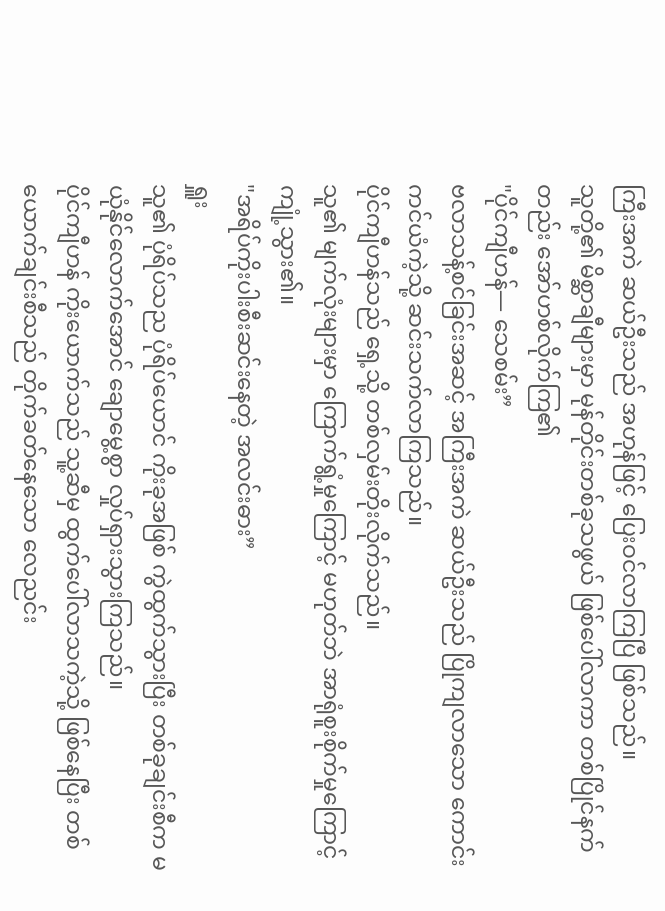ကြီးအကဲ ဆယ်ဦးသည် အဟုန်ဖြင့် ပြေးဝင်လာကြပြီ ဖြစ်သည်။
သူတို့၏ မိစ္ဆာချီများမှာ မုန်တိုင်းတစ်ခုသဖွယ် ဖြစ်ပေါ်လာကာ တစ်ပြိုင်နက်တည်း အော်ဟစ်လိုက်ကြ၏
"ပိုင်ကျီဟန်— သေစမ်း”
ဗလာသန့်စင်ခြင်းအဆင့် အကြီးအကဲ ဆယ်ဦးသည် ပြိုကျလာသော ကောင်းကင်ယံကဲ့သို့ ဆင်းသက်လာကြသည်။
ပိုင်ကျီဟန်သည် ရှေ့သို့ တစ်လှမ်းတိုးလိုက်သည်။
သူ၏ မျက်လုံးများမှာ ကြောက်ရွံ့မှုကြောင့် မဟုတ်ဘဲ အာရုံစူးစိုက်မှုကြောင့် ကျုံ့သွား၏။
"အရိပ်ကိုးပါးစီးဆင်းနေတဲ့ အလင်းဓား”
ရှူး
သူ၏ ပုံရိပ်သည ပုံရိပ်ယောင် ကိုးခုအဖြစ် ကွဲထွက်သွားပြီး တစ်ခုချင်းစီက မယုံနိုင်လောက်အောင် ချောမွေ့စွာ လှုပ်ရှားသွားကြသည်။
ပိုင်ကျီဟန် ကိုးယောက်သည် သူ့ဆီမှ ထွက်ပေါ်လာသကဲ့သို့ ဖြစ်နေပြီး တစ်ယောက်ချင်းစီသည် တိုက်ခတ်နေသော လေညင်း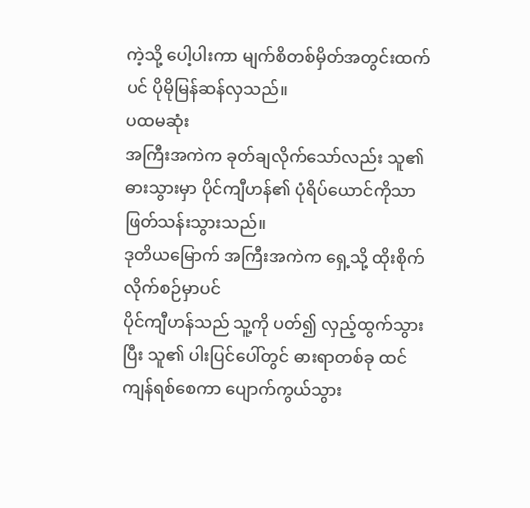ကဲ့သို့ ပေါ့ပါးကာ မျက်စိတစ်မှိတ်အတွင်းထက်ပင် ပိုမိုမြန်ဆန်လှသည်။
ပထမဆုံး
အကြီးအကဲက ခုတ်ချလိုက်သော်လည်း သူ၏ ဓားသွားမှာ ပိုင်ကျီဟန်၏ ပုံရိပ်ယောင်ကိုသာ ဖြတ်သန်းသွားသည်။
ဒုတိယမြောက် အကြီးအကဲက ရှေ့သို့ ထိုးစိုက်လိုက်စဉ်မှာပင်
ပိုင်ကျီဟန်သည် သူ့ကို ပတ်၍ လှည့်ထွက်သွားပြီး သူ၏ ပါးပြင်ပေါ်တွင် ဓားရာတစ်ခု ထင်ကျန်ရစ်စေကာ ပျောက်ကွယ်သွား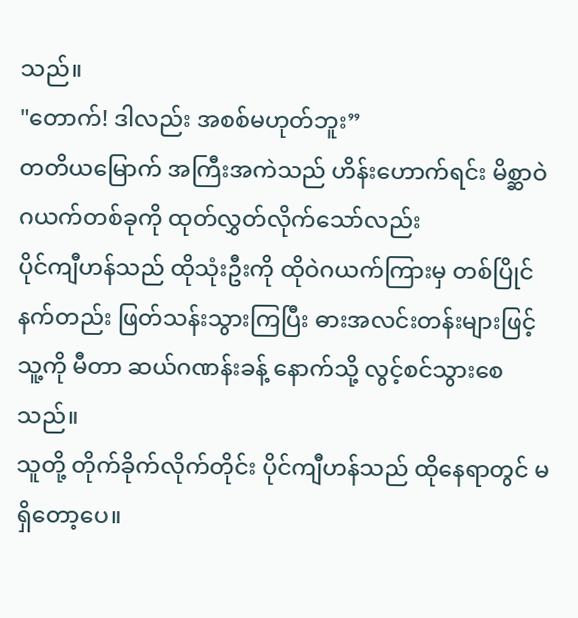သည်။
"တောက်! ဒါလည်း အစစ်မဟုတ်ဘူး”
တတိယမြောက် အကြီးအကဲသည် ဟိန်းဟောက်ရင်း မိစ္ဆာဝဲဂယက်တစ်ခုကို ထုတ်လွှတ်လိုက်သော်လည်း
ပိုင်ကျီဟန်သည် ထိုသုံးဦးကို ထိုဝဲဂယက်ကြားမှ တစ်ပြိုင်နက်တည်း ဖြတ်သန်းသွားကြပြီး ဓားအလင်းတန်းများဖြင့် သူ့ကို မီတာ ဆယ်ဂဏန်းခန့် နောက်သို့ လွင့်စင်သွားစေသည်။
သူတို့ တိုက်ခိုက်လိုက်တိုင်း ပိုင်ကျီဟန်သည် ထိုနေရာတွင် မရှိတော့ပေ။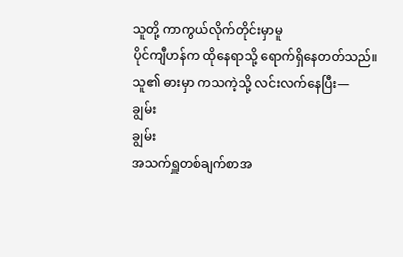သူတို့ ကာကွယ်လိုက်တိုင်းမှာမူ
ပိုင်ကျီဟန်က ထိုနေရာသို့ ရောက်ရှိနေတတ်သည်။
သူ၏ ဓားမှာ ကသကဲ့သို့ လင်းလက်နေပြီး—
ချွမ်း
ချွမ်း
အသက်ရှူတစ်ချက်စာအ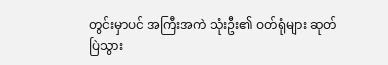တွင်းမှာပင် အကြီးအကဲ သုံးဦး၏ ဝတ်ရုံများ ဆုတ်ပြဲသွား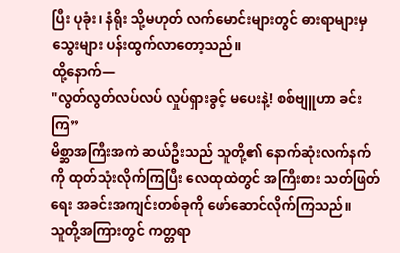ပြီး ပုခုံး၊ နံရိုး သို့မဟုတ် လက်မောင်းများတွင် ဓားရာများမှ သွေးများ ပန်းထွက်လာတော့သည်။
ထို့နောက်—
"လွတ်လွတ်လပ်လပ် လှုပ်ရှားခွင့် မပေးနဲ့! စစ်ဗျူဟာ ခင်းကြ”
မိစ္ဆာအကြီးအကဲ ဆယ်ဦးသည် သူတို့၏ နောက်ဆုံးလက်နက်ကို ထုတ်သုံးလိုက်ကြပြီး လေထုထဲတွင် အကြီးစား သတ်ဖြတ်ရေး အခင်းအကျင်းတစ်ခုကို ဖော်ဆောင်လိုက်ကြသည်။
သူတို့အကြားတွင် ကတ္တရာ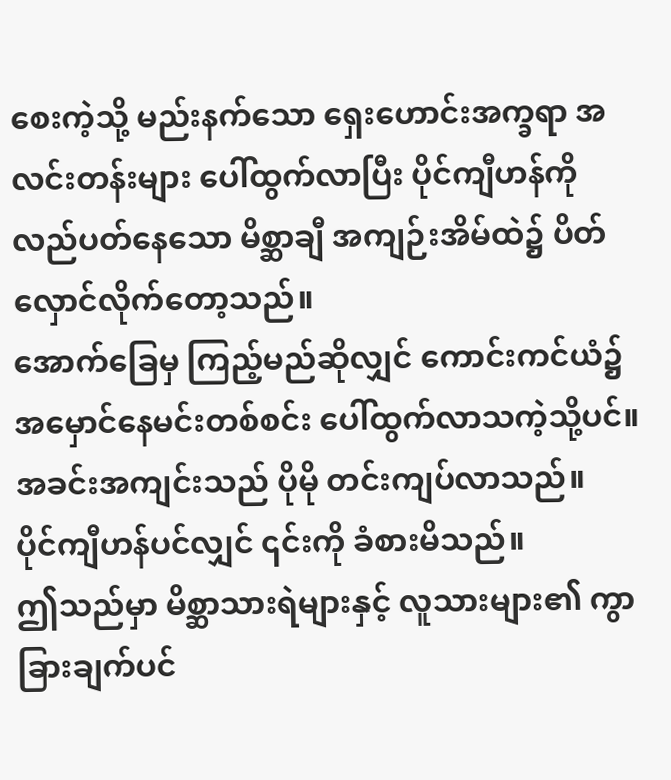စေးကဲ့သို့ မည်းနက်သော ရှေးဟောင်းအက္ခရာ အလင်းတန်းများ ပေါ်ထွက်လာပြီး ပိုင်ကျီဟန်ကို လည်ပတ်နေသော မိစ္ဆာချီ အကျဉ်းအိမ်ထဲ၌ ပိတ်လှောင်လိုက်တော့သည်။
အောက်ခြေမှ ကြည့်မည်ဆိုလျှင် ကောင်းကင်ယံ၌ အမှောင်နေမင်းတစ်စင်း ပေါ်ထွက်လာသကဲ့သို့ပင်။
အခင်းအကျင်းသည် ပိုမို တင်းကျပ်လာသည်။
ပိုင်ကျီဟန်ပင်လျှင် ၎င်းကို ခံစားမိသည်။
ဤသည်မှာ မိစ္ဆာသားရဲများနှင့် လူသားများ၏ ကွာခြားချက်ပင်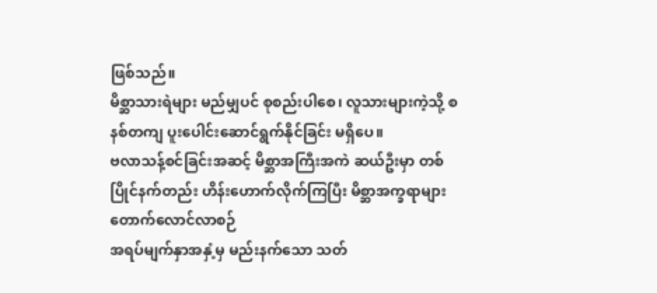ဖြစ်သည်။
မိစ္ဆာသားရဲများ မည်မျှပင် စုစည်းပါစေ၊ လူသားများကဲ့သို့ စနစ်တကျ ပူးပေါင်းဆောင်ရွက်နိုင်ခြင်း မရှိပေ။
ဗလာသန့်စင်ခြင်းအဆင့် မိစ္ဆာအကြီးအကဲ ဆယ်ဦးမှာ တစ်ပြိုင်နက်တည်း ဟိန်းဟောက်လိုက်ကြပြီး မိစ္ဆာအက္ခရာများ တောက်လောင်လာစဉ်
အရပ်မျက်နှာအနှံ့မှ မည်းနက်သော သတ်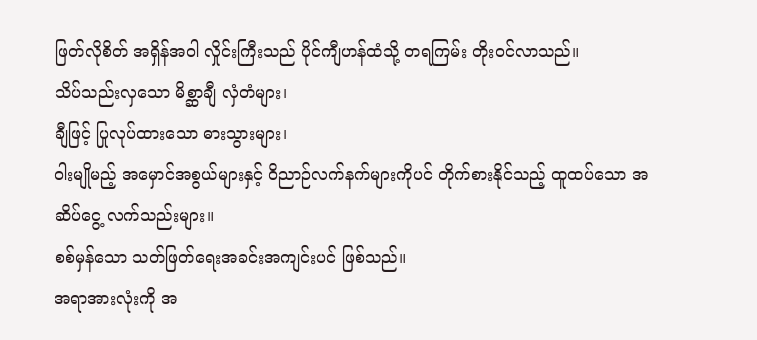ဖြတ်လိုစိတ် အရှိန်အဝါ လှိုင်းကြီးသည် ပိုင်ကျီဟန်ထံသို့ တရကြမ်း တိုးဝင်လာသည်။
သိပ်သည်းလှသော မိစ္ဆာချီ လှံတံများ၊
ချီဖြင့် ပြုလုပ်ထားသော ဓားသွားများ၊
ဝါးမျိုမည့် အမှောင်အစွယ်များနှင့် ဝိညာဉ်လက်နက်များကိုပင် တိုက်စားနိုင်သည့် ထူထပ်သော အဆိပ်ငွေ့ လက်သည်းများ။
စစ်မှန်သော သတ်ဖြတ်ရေးအခင်းအကျင်းပင် ဖြစ်သည်။
အရာအားလုံးကို အ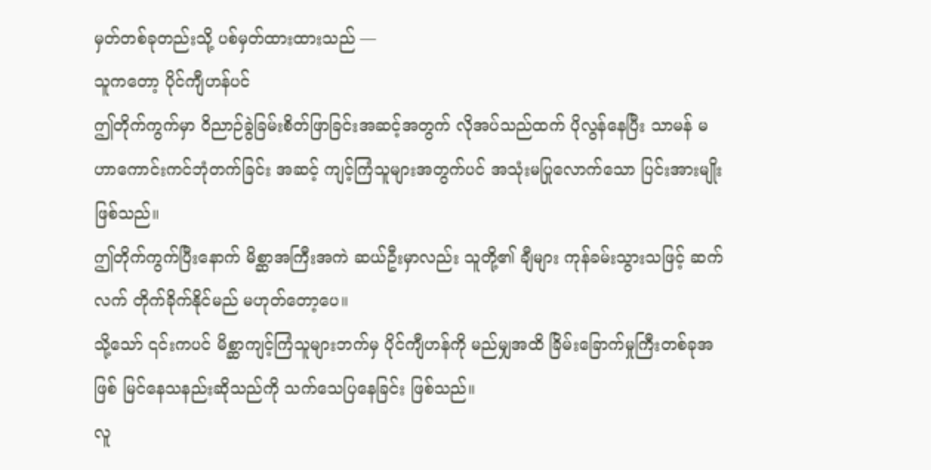မှတ်တစ်ခုတည်းသို့ ပစ်မှတ်ထားထားသည် —
သူကတော့ ပိုင်ကျီဟန်ပင်
ဤတိုက်ကွက်မှာ ဝိညာဉ်ခွဲခြမ်းစိတ်ဖြာခြင်းအဆင့်အတွက် လိုအပ်သည်ထက် ပိုလွန်နေပြီး သာမန် မဟာကောင်းကင်ဘုံတက်ခြင်း အဆင့် ကျင့်ကြံသူများအတွက်ပင် အသုံးမပြုလောက်သော ပြင်းအားမျိုး ဖြစ်သည်။
ဤတိုက်ကွက်ပြီးနောက် မိစ္ဆာအကြီးအကဲ ဆယ်ဦးမှာလည်း သူတို့၏ ချီများ ကုန်ခမ်းသွားသဖြင့် ဆက်လက် တိုက်ခိုက်နိုင်မည် မဟုတ်တော့ပေ။
သို့သော် ၎င်းကပင် မိစ္ဆာကျင့်ကြံသူများဘက်မှ ပိုင်ကျီဟန်ကို မည်မျှအထိ ခြိမ်းခြောက်မှုကြီးတစ်ခုအဖြစ် မြင်နေသနည်းဆိုသည်ကို သက်သေပြနေခြင်း ဖြစ်သည်။
လူ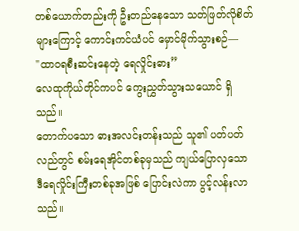တစ်ယောက်တည်းကို ဦးတည်နေသော သတ်ဖြတ်လိုစိတ်များကြောင့် ကောင်းကင်ယံပင် မှောင်မိုက်သွားစဉ်—
"ထာဝရစီးဆင်းနေတဲ့ ရေလှိုင်းဓား”
လေထုကိုယ်တိုင်ကပင် ကွေးညွှတ်သွားသယောင် ရှိသည်။
တောက်ပသော ဓားအလင်းတန်းသည် သူ၏ ပတ်ပတ်လည်တွင် စမ်းရေအိုင်တစ်ခုမှသည် ကျယ်ပြောလှသော ဒီရေလှိုင်းကြီးတစ်ခုအဖြစ် ပြောင်းလဲကာ ပွင့်လန်းလာသည်။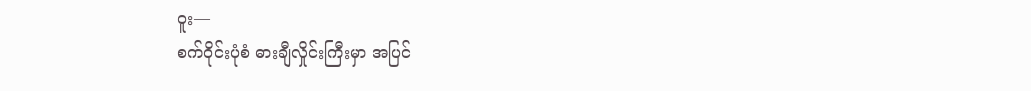ဝူး—
စက်ဝိုင်းပုံစံ ဓားချီလှိုင်းကြီးမှာ အပြင်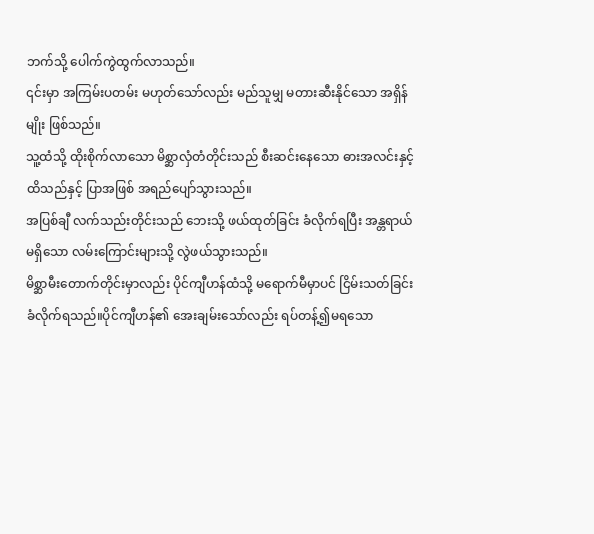ဘက်သို့ ပေါက်ကွဲထွက်လာသည်။
၎င်းမှာ အကြမ်းပတမ်း မဟုတ်သော်လည်း မည်သူမျှ မတားဆီးနိုင်သော အရှိန်မျိုး ဖြစ်သည်။
သူ့ထံသို့ ထိုးစိုက်လာသော မိစ္ဆာလှံတံတိုင်းသည် စီးဆင်းနေသော ဓားအလင်းနှင့် ထိသည်နှင့် ပြာအဖြစ် အရည်ပျော်သွားသည်။
အပြစ်ချီ လက်သည်းတိုင်းသည် ဘေးသို့ ဖယ်ထုတ်ခြင်း ခံလိုက်ရပြီး အန္တရာယ်မရှိသော လမ်းကြောင်းများသို့ လွဲဖယ်သွားသည်။
မိစ္ဆာမီးတောက်တိုင်းမှာလည်း ပိုင်ကျီဟန်ထံသို့ မရောက်မီမှာပင် ငြိမ်းသတ်ခြင်း ခံလိုက်ရသည်။ပိုင်ကျီဟန်၏ အေးချမ်းသော်လည်း ရပ်တန့်၍မရသော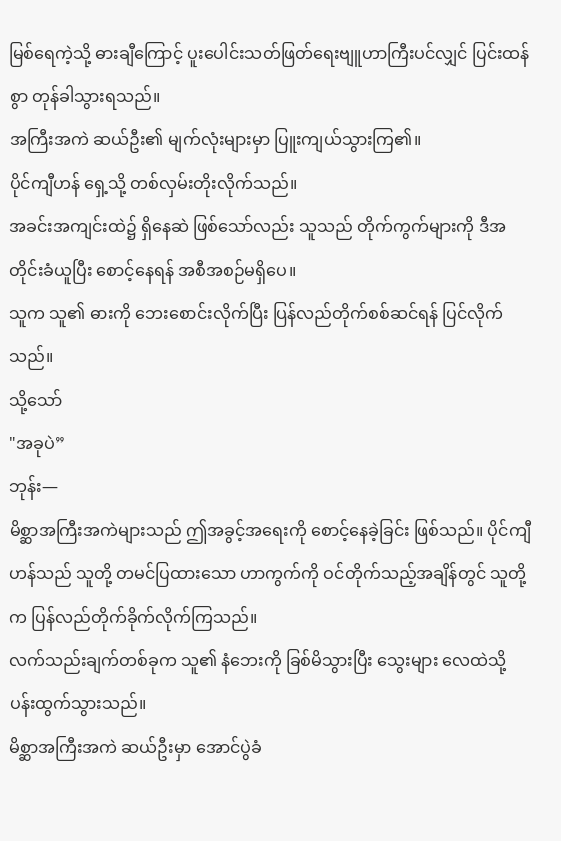မြစ်ရေကဲ့သို့ ဓားချီကြောင့် ပူးပေါင်းသတ်ဖြတ်ရေးဗျူဟာကြီးပင်လျှင် ပြင်းထန်စွာ တုန်ခါသွားရသည်။
အကြီးအကဲ ဆယ်ဦး၏ မျက်လုံးများမှာ ပြူးကျယ်သွားကြ၏။
ပိုင်ကျီဟန် ရှေ့သို့ တစ်လှမ်းတိုးလိုက်သည်။
အခင်းအကျင်းထဲ၌ ရှိနေဆဲ ဖြစ်သော်လည်း သူသည် တိုက်ကွက်များကို ဒီအတိုင်းခံယူပြီး စောင့်နေရန် အစီအစဉ်မရှိပေ။
သူက သူ၏ ဓားကို ဘေးစောင်းလိုက်ပြီး ပြန်လည်တိုက်စစ်ဆင်ရန် ပြင်လိုက်သည်။
သို့သော်
"အခုပဲ”
ဘုန်း—
မိစ္ဆာအကြီးအကဲများသည် ဤအခွင့်အရေးကို စောင့်နေခဲ့ခြင်း ဖြစ်သည်။ ပိုင်ကျီဟန်သည် သူတို့ တမင်ပြထားသော ဟာကွက်ကို ဝင်တိုက်သည့်အချိန်တွင် သူတို့က ပြန်လည်တိုက်ခိုက်လိုက်ကြသည်။
လက်သည်းချက်တစ်ခုက သူ၏ နံဘေးကို ခြစ်မိသွားပြီး သွေးများ လေထဲသို့ ပန်းထွက်သွားသည်။
မိစ္ဆာအကြီးအကဲ ဆယ်ဦးမှာ အောင်ပွဲခံ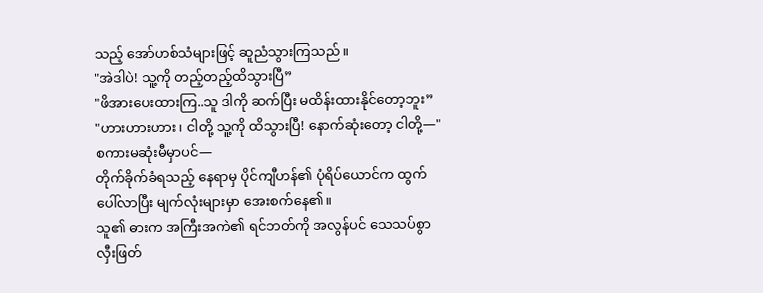သည့် အော်ဟစ်သံများဖြင့် ဆူညံသွားကြသည်။
"အဲဒါပဲ! သူ့ကို တည့်တည့်ထိသွားပြီ”
"ဖိအားပေးထားကြ..သူ ဒါကို ဆက်ပြီး မထိန်းထားနိုင်တော့ဘူး”
"ဟားဟားဟား၊ ငါတို့ သူ့ကို ထိသွားပြီ! နောက်ဆုံးတော့ ငါတို့—"
စကားမဆုံးမီမှာပင်—
တိုက်ခိုက်ခံရသည့် နေရာမှ ပိုင်ကျီဟန်၏ ပုံရိပ်ယောင်က ထွက်ပေါ်လာပြီး မျက်လုံးများမှာ အေးစက်နေ၏။
သူ၏ ဓားက အကြီးအကဲ၏ ရင်ဘတ်ကို အလွန်ပင် သေသပ်စွာ လှီးဖြတ်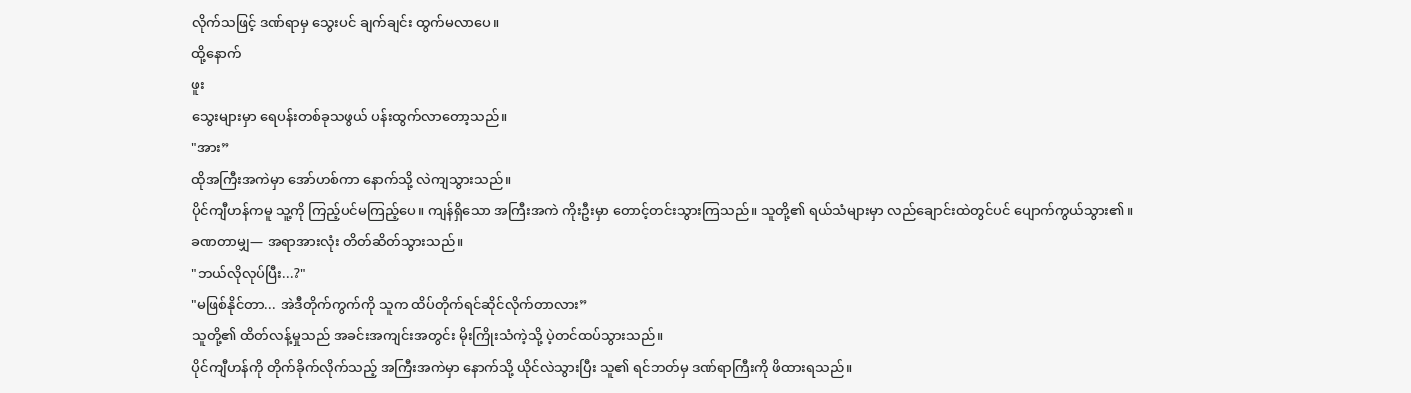လိုက်သဖြင့် ဒဏ်ရာမှ သွေးပင် ချက်ချင်း ထွက်မလာပေ။
ထို့နောက်
ဖူး
သွေးများမှာ ရေပန်းတစ်ခုသဖွယ် ပန်းထွက်လာတော့သည်။
"အား”
ထိုအကြီးအကဲမှာ အော်ဟစ်ကာ နောက်သို့ လဲကျသွားသည်။
ပိုင်ကျီဟန်ကမူ သူ့ကို ကြည့်ပင်မကြည့်ပေ။ ကျန်ရှိသော အကြီးအကဲ ကိုးဦးမှာ တောင့်တင်းသွားကြသည်။ သူတို့၏ ရယ်သံများမှာ လည်ချောင်းထဲတွင်ပင် ပျောက်ကွယ်သွား၏။
ခဏတာမျှ— အရာအားလုံး တိတ်ဆိတ်သွားသည်။
"ဘယ်လိုလုပ်ပြီး...?"
"မဖြစ်နိုင်တာ... အဲဒီတိုက်ကွက်ကို သူက ထိပ်တိုက်ရင်ဆိုင်လိုက်တာလား”
သူတို့၏ ထိတ်လန့်မှုသည် အခင်းအကျင်းအတွင်း မိုးကြိုးသံကဲ့သို့ ပဲ့တင်ထပ်သွားသည်။
ပိုင်ကျီဟန်ကို တိုက်ခိုက်လိုက်သည့် အကြီးအကဲမှာ နောက်သို့ ယိုင်လဲသွားပြီး သူ၏ ရင်ဘတ်မှ ဒဏ်ရာကြီးကို ဖိထားရသည်။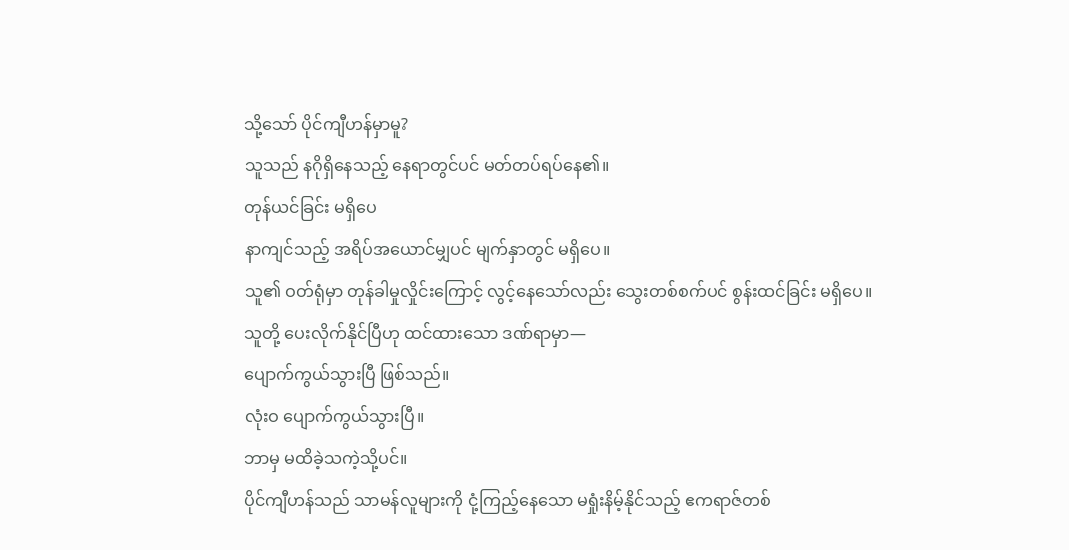သို့သော် ပိုင်ကျီဟန်မှာမူ?
သူသည် နဂိုရှိနေသည့် နေရာတွင်ပင် မတ်တပ်ရပ်နေ၏။
တုန်ယင်ခြင်း မရှိပေ
နာကျင်သည့် အရိပ်အယောင်မျှပင် မျက်နှာတွင် မရှိပေ။
သူ၏ ဝတ်ရုံမှာ တုန်ခါမှုလှိုင်းကြောင့် လွင့်နေသော်လည်း သွေးတစ်စက်ပင် စွန်းထင်ခြင်း မရှိပေ။
သူတို့ ပေးလိုက်နိုင်ပြီဟု ထင်ထားသော ဒဏ်ရာမှာ—
ပျောက်ကွယ်သွားပြီ ဖြစ်သည်။
လုံးဝ ပျောက်ကွယ်သွားပြီ။
ဘာမှ မထိခဲ့သကဲ့သို့ပင်။
ပိုင်ကျီဟန်သည် သာမန်လူများကို ငုံ့ကြည့်နေသော မရှုံးနိမ့်နိုင်သည့် ဧကရာဇ်တစ်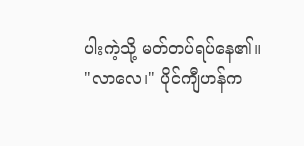ပါးကဲ့သို့ မတ်တပ်ရပ်နေ၏။
"လာလေ၊" ပိုင်ကျီဟန်က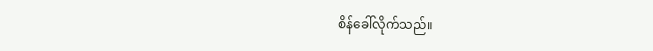စိန်ခေါ်လိုက်သည်။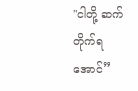"ငါတို့ ဆက်တိုက်ရအောင်”